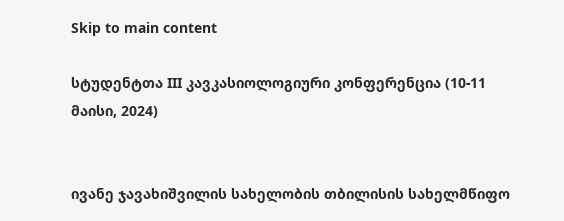Skip to main content

სტუდენტთა III კავკასიოლოგიური კონფერენცია (10-11 მაისი, 2024)


ივანე ჯავახიშვილის სახელობის თბილისის სახელმწიფო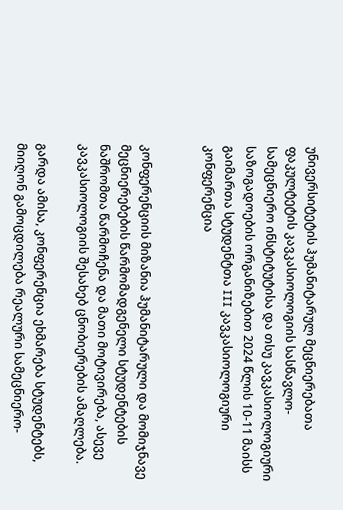უნივერსიტეტის ჰუმანიტარულ მეცნიერებათა ფაკულტეტის კავკასიოლოგიის სასწავლო-სამეცნიერო ინსტიტუტისა და თსუ კავკასიოლოგიური საზოგადოების ორგანიზებით 2024 წლის 10-11 მაისს გაიმართა სტუდენტთა III კავკასიოლოგიური კონფერენცია


კონფერენციის მიზანია ჰუმანიტარული და მომიჯნავე მეცნიერებების წარმომადგენელი სტუდენტების ნაშრომთა წარმოჩენა და მათი მოტივირება, ასევე კავკასიოლოგიის შესახებ ცნობიერების ამაღლება.

გარდა ამისა, კონფერენცია ეხმარება სტუდენტებს, მიიღონ გამოცდილება რეალური სამეცნიერო-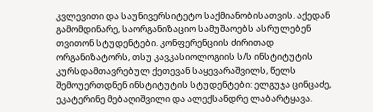კვლევითი და საუნივერსიტეტო საქმიანობისათვის. აქედან გამომდინარე, საორგანიზაციო სამუშაოებს ასრულებენ თვითონ სტუდენტები. კონფერენციის ძირითად ორგანიზატორს, თსუ კავკასიოლოგიის ს/ს ინსტიტუტის კურსდამთავრებულ ქეთევან საყევარაშვილს, წელს შემოუერთდნენ ინსტიტუტის სტუდენტები: ელგუჯა ცინცაძე, ეკატერინე მებაღიშვილი და ალექსანდრე ლაბარტყავა.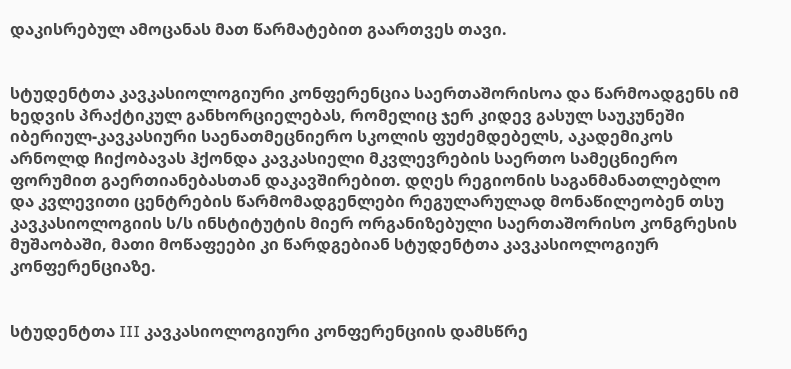დაკისრებულ ამოცანას მათ წარმატებით გაართვეს თავი.


სტუდენტთა კავკასიოლოგიური კონფერენცია საერთაშორისოა და წარმოადგენს იმ ხედვის პრაქტიკულ განხორციელებას, რომელიც ჯერ კიდევ გასულ საუკუნეში იბერიულ-კავკასიური საენათმეცნიერო სკოლის ფუძემდებელს, აკადემიკოს არნოლდ ჩიქობავას ჰქონდა კავკასიელი მკვლევრების საერთო სამეცნიერო ფორუმით გაერთიანებასთან დაკავშირებით. დღეს რეგიონის საგანმანათლებლო და კვლევითი ცენტრების წარმომადგენლები რეგულარულად მონაწილეობენ თსუ კავკასიოლოგიის ს/ს ინსტიტუტის მიერ ორგანიზებული საერთაშორისო კონგრესის მუშაობაში, მათი მოწაფეები კი წარდგებიან სტუდენტთა კავკასიოლოგიურ კონფერენციაზე.


სტუდენტთა III კავკასიოლოგიური კონფერენციის დამსწრე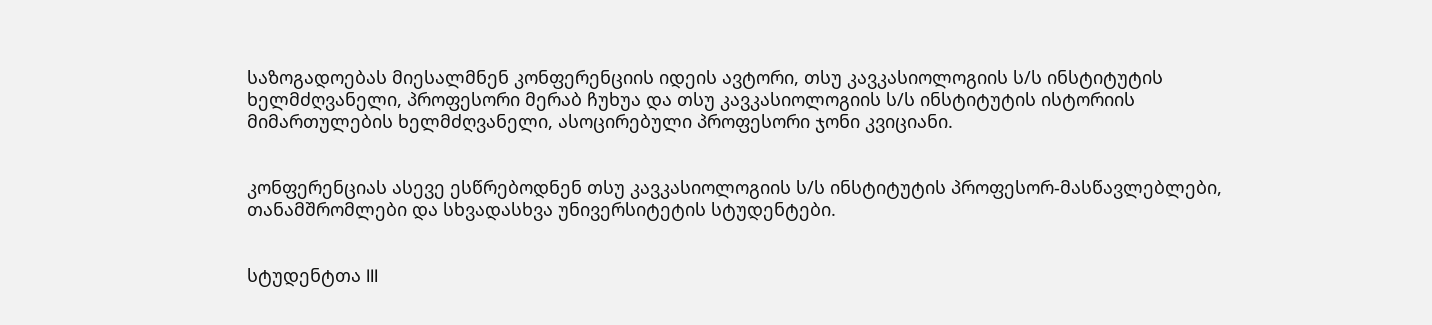საზოგადოებას მიესალმნენ კონფერენციის იდეის ავტორი, თსუ კავკასიოლოგიის ს/ს ინსტიტუტის ხელმძღვანელი, პროფესორი მერაბ ჩუხუა და თსუ კავკასიოლოგიის ს/ს ინსტიტუტის ისტორიის მიმართულების ხელმძღვანელი, ასოცირებული პროფესორი ჯონი კვიციანი.


კონფერენციას ასევე ესწრებოდნენ თსუ კავკასიოლოგიის ს/ს ინსტიტუტის პროფესორ-მასწავლებლები, თანამშრომლები და სხვადასხვა უნივერსიტეტის სტუდენტები.


სტუდენტთა III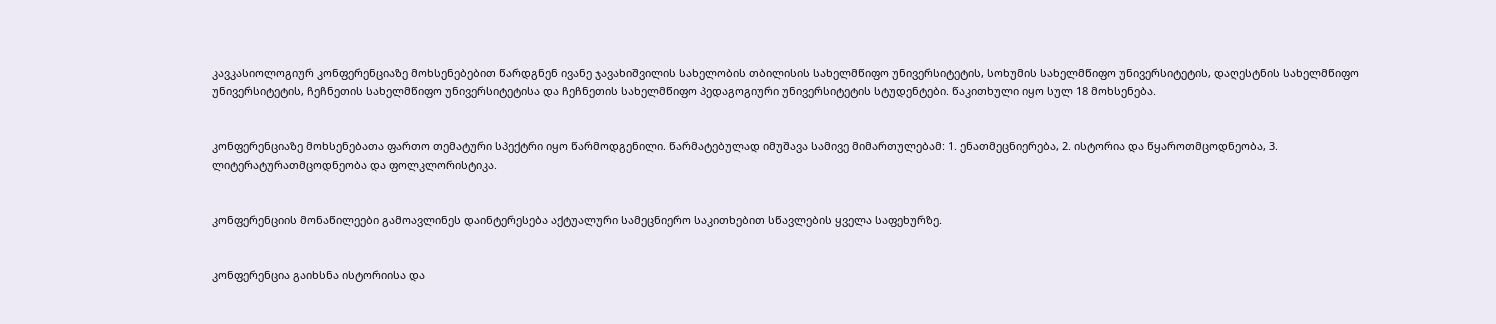კავკასიოლოგიურ კონფერენციაზე მოხსენებებით წარდგნენ ივანე ჯავახიშვილის სახელობის თბილისის სახელმწიფო უნივერსიტეტის, სოხუმის სახელმწიფო უნივერსიტეტის, დაღესტნის სახელმწიფო უნივერსიტეტის, ჩეჩნეთის სახელმწიფო უნივერსიტეტისა და ჩეჩნეთის სახელმწიფო პედაგოგიური უნივერსიტეტის სტუდენტები. წაკითხული იყო სულ 18 მოხსენება.


კონფერენციაზე მოხსენებათა ფართო თემატური სპექტრი იყო წარმოდგენილი. წარმატებულად იმუშავა სამივე მიმართულებამ: 1. ენათმეცნიერება, 2. ისტორია და წყაროთმცოდნეობა, 3. ლიტერატურათმცოდნეობა და ფოლკლორისტიკა.


კონფერენციის მონაწილეები გამოავლინეს დაინტერესება აქტუალური სამეცნიერო საკითხებით სწავლების ყველა საფეხურზე.


კონფერენცია გაიხსნა ისტორიისა და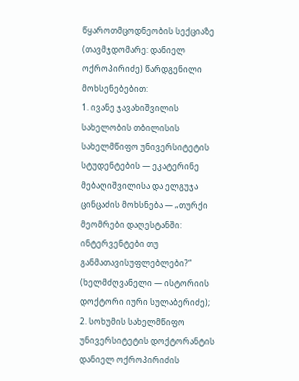წყაროთმცოდნეობის სექციაზე (თავმჯდომარე: დანიელ ოქროპირიძე) წარდგენილი მოხსენებებით:
1. ივანე ჯავახიშვილის სახელობის თბილისის სახელმწიფო უნივერსიტეტის სტუდენტების — ეკატერინე მებაღიშვილისა და ელგუჯა ცინცაძის მოხსნება — „თურქი მეომრები დაღესტანში: ინტერვენტები თუ განმათავისუფლებლები?“ (ხელმძღვანელი — ისტორიის დოქტორი იური სულაბერიძე);
2. სოხუმის სახელმწიფო უნივერსიტეტის დოქტორანტის დანიელ ოქროპირიძის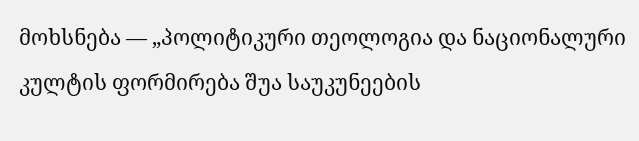მოხსნება — „პოლიტიკური თეოლოგია და ნაციონალური კულტის ფორმირება შუა საუკუნეების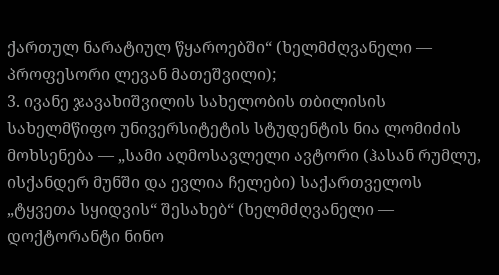ქართულ ნარატიულ წყაროებში“ (ხელმძღვანელი — პროფესორი ლევან მათეშვილი);
3. ივანე ჯავახიშვილის სახელობის თბილისის სახელმწიფო უნივერსიტეტის სტუდენტის ნია ლომიძის მოხსენება — „სამი აღმოსავლელი ავტორი (ჰასან რუმლუ, ისქანდერ მუნში და ევლია ჩელები) საქართველოს „ტყვეთა სყიდვის“ შესახებ“ (ხელმძღვანელი — დოქტორანტი ნინო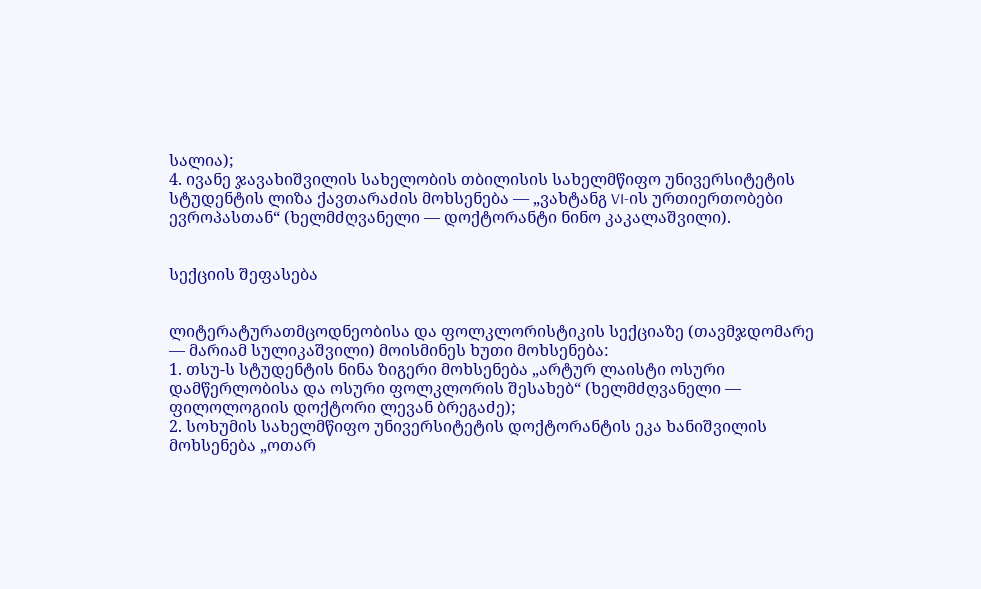სალია);
4. ივანე ჯავახიშვილის სახელობის თბილისის სახელმწიფო უნივერსიტეტის სტუდენტის ლიზა ქავთარაძის მოხსენება — „ვახტანგ VI-ის ურთიერთობები ევროპასთან“ (ხელმძღვანელი — დოქტორანტი ნინო კაკალაშვილი).


სექციის შეფასება


ლიტერატურათმცოდნეობისა და ფოლკლორისტიკის სექციაზე (თავმჯდომარე — მარიამ სულიკაშვილი) მოისმინეს ხუთი მოხსენება:
1. თსუ-ს სტუდენტის ნინა ზიგერი მოხსენება „არტურ ლაისტი ოსური დამწერლობისა და ოსური ფოლკლორის შესახებ“ (ხელმძღვანელი — ფილოლოგიის დოქტორი ლევან ბრეგაძე);
2. სოხუმის სახელმწიფო უნივერსიტეტის დოქტორანტის ეკა ხანიშვილის მოხსენება „ოთარ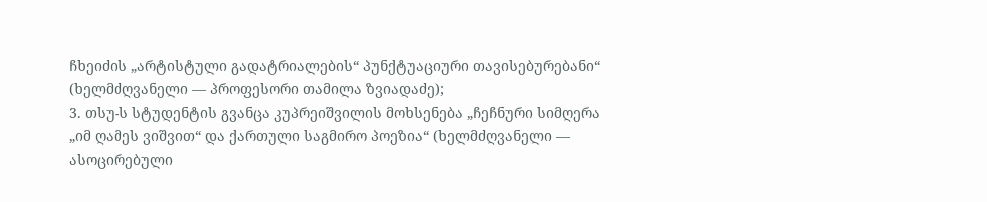ჩხეიძის „არტისტული გადატრიალების“ პუნქტუაციური თავისებურებანი“ (ხელმძღვანელი — პროფესორი თამილა ზვიადაძე);
3. თსუ-ს სტუდენტის გვანცა კუპრეიშვილის მოხსენება „ჩეჩნური სიმღერა „იმ ღამეს ვიშვით“ და ქართული საგმირო პოეზია“ (ხელმძღვანელი — ასოცირებული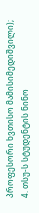პროფესორი ხვთისო მამისიმედიშვილი);
4. თსუ-ს სტუდენტის ნინო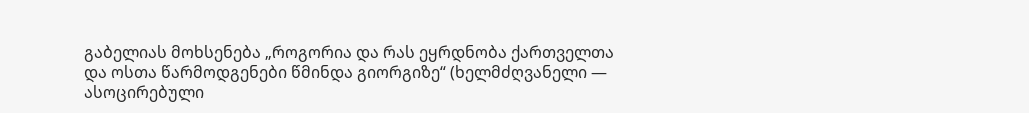გაბელიას მოხსენება „როგორია და რას ეყრდნობა ქართველთა და ოსთა წარმოდგენები წმინდა გიორგიზე“ (ხელმძღვანელი — ასოცირებული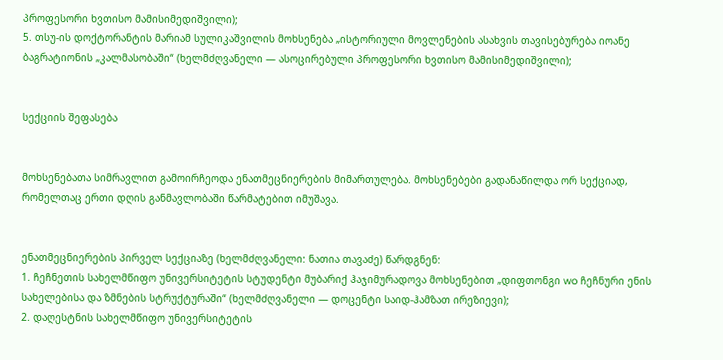პროფესორი ხვთისო მამისიმედიშვილი);
5. თსუ-ის დოქტორანტის მარიამ სულიკაშვილის მოხსენება „ისტორიული მოვლენების ასახვის თავისებურება იოანე ბაგრატიონის „კალმასობაში“ (ხელმძღვანელი — ასოცირებული პროფესორი ხვთისო მამისიმედიშვილი);


სექციის შეფასება


მოხსენებათა სიმრავლით გამოირჩეოდა ენათმეცნიერების მიმართულება. მოხსენებები გადანაწილდა ორ სექციად, რომელთაც ერთი დღის განმავლობაში წარმატებით იმუშავა.


ენათმეცნიერების პირველ სექციაზე (ხელმძღვანელი: ნათია თავაძე) წარდგნენ:
1. ჩეჩნეთის სახელმწიფო უნივერსიტეტის სტუდენტი მუბარიქ ჰაჯიმურადოვა მოხსენებით „დიფთონგი wo ჩეჩნური ენის სახელებისა და ზმნების სტრუქტურაში“ (ხელმძღვანელი — დოცენტი საიდ-ჰამზათ ირეზიევი);
2. დაღესტნის სახელმწიფო უნივერსიტეტის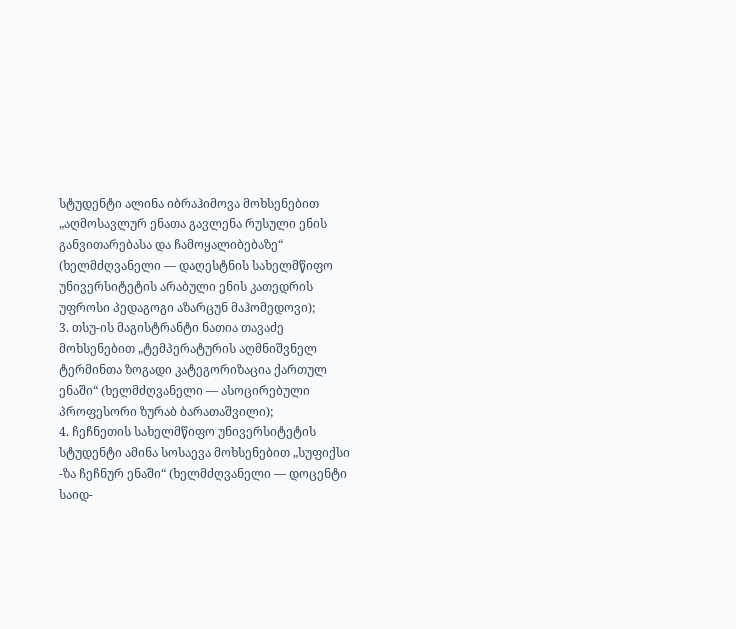სტუდენტი ალინა იბრაჰიმოვა მოხსენებით „აღმოსავლურ ენათა გავლენა რუსული ენის განვითარებასა და ჩამოყალიბებაზე“ (ხელმძღვანელი — დაღესტნის სახელმწიფო უნივერსიტეტის არაბული ენის კათედრის უფროსი პედაგოგი აზარცუნ მაჰომედოვი);
3. თსუ-ის მაგისტრანტი ნათია თავაძე მოხსენებით „ტემპერატურის აღმნიშვნელ ტერმინთა ზოგადი კატეგორიზაცია ქართულ ენაში“ (ხელმძღვანელი — ასოცირებული პროფესორი ზურაბ ბარათაშვილი);
4. ჩეჩნეთის სახელმწიფო უნივერსიტეტის სტუდენტი ამინა სოსაევა მოხსენებით „სუფიქსი -ზა ჩეჩნურ ენაში“ (ხელმძღვანელი — დოცენტი საიდ-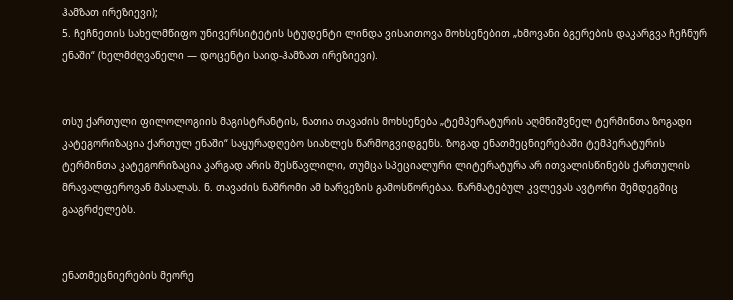ჰამზათ ირეზიევი);
5. ჩეჩნეთის სახელმწიფო უნივერსიტეტის სტუდენტი ლინდა ვისაითოვა მოხსენებით „ხმოვანი ბგერების დაკარგვა ჩეჩნურ ენაში“ (ხელმძღვანელი — დოცენტი საიდ-ჰამზათ ირეზიევი).


თსუ ქართული ფილოლოგიის მაგისტრანტის, ნათია თავაძის მოხსენება „ტემპერატურის აღმნიშვნელ ტერმინთა ზოგადი კატეგორიზაცია ქართულ ენაში“ საყურადღებო სიახლეს წარმოგვიდგენს. ზოგად ენათმეცნიერებაში ტემპერატურის ტერმინთა კატეგორიზაცია კარგად არის შესწავლილი, თუმცა სპეციალური ლიტერატურა არ ითვალისწინებს ქართულის მრავალფეროვან მასალას. ნ. თავაძის ნაშრომი ამ ხარვეზის გამოსწორებაა. წარმატებულ კვლევას ავტორი შემდეგშიც გააგრძელებს.


ენათმეცნიერების მეორე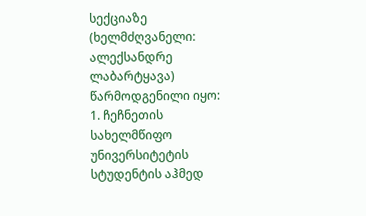სექციაზე (ხელმძღვანელი: ალექსანდრე ლაბარტყავა) წარმოდგენილი იყო:
1. ჩეჩნეთის სახელმწიფო უნივერსიტეტის სტუდენტის აჰმედ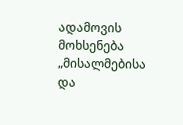ადამოვის მოხსენება „მისალმებისა და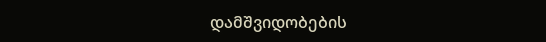დამშვიდობების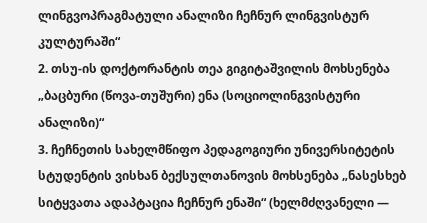ლინგვოპრაგმატული ანალიზი ჩეჩნურ ლინგვისტურ კულტურაში“
2. თსუ-ის დოქტორანტის თეა გიგიტაშვილის მოხსენება „ბაცბური (წოვა-თუშური) ენა (სოციოლინგვისტური ანალიზი)“
3. ჩეჩნეთის სახელმწიფო პედაგოგიური უნივერსიტეტის სტუდენტის ვისხან ბექსულთანოვის მოხსენება „ნასესხებ სიტყვათა ადაპტაცია ჩეჩნურ ენაში“ (ხელმძღვანელი —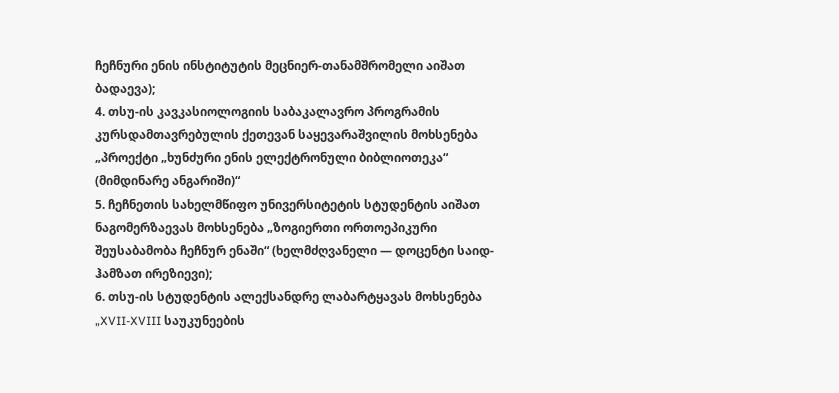ჩეჩნური ენის ინსტიტუტის მეცნიერ-თანამშრომელი აიშათ ბადაევა);
4. თსუ-ის კავკასიოლოგიის საბაკალავრო პროგრამის კურსდამთავრებულის ქეთევან საყევარაშვილის მოხსენება „პროექტი „ხუნძური ენის ელექტრონული ბიბლიოთეკა“ (მიმდინარე ანგარიში)“
5. ჩეჩნეთის სახელმწიფო უნივერსიტეტის სტუდენტის აიშათ ნაგომერზაევას მოხსენება „ზოგიერთი ორთოეპიკური შეუსაბამობა ჩეჩნურ ენაში“ (ხელმძღვანელი — დოცენტი საიდ-ჰამზათ ირეზიევი);
6. თსუ-ის სტუდენტის ალექსანდრე ლაბარტყავას მოხსენება „XVII-XVIII საუკუნეების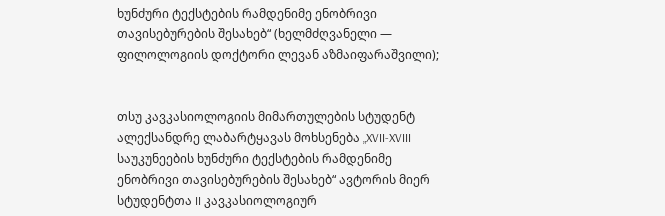ხუნძური ტექსტების რამდენიმე ენობრივი თავისებურების შესახებ“ (ხელმძღვანელი — ფილოლოგიის დოქტორი ლევან აზმაიფარაშვილი);


თსუ კავკასიოლოგიის მიმართულების სტუდენტ ალექსანდრე ლაბარტყავას მოხსენება „XVII-XVIII საუკუნეების ხუნძური ტექსტების რამდენიმე ენობრივი თავისებურების შესახებ“ ავტორის მიერ სტუდენტთა II კავკასიოლოგიურ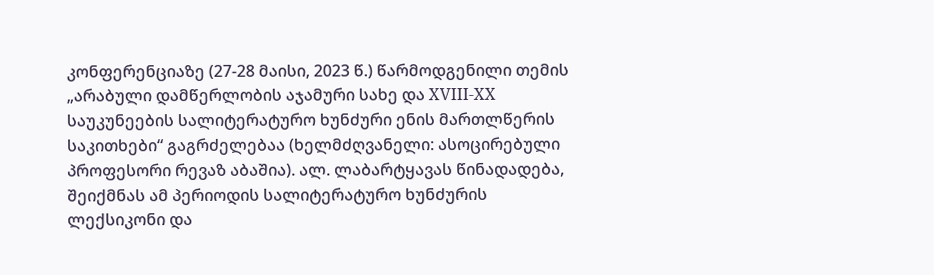კონფერენციაზე (27-28 მაისი, 2023 წ.) წარმოდგენილი თემის „არაბული დამწერლობის აჯამური სახე და XVIII-XX საუკუნეების სალიტერატურო ხუნძური ენის მართლწერის საკითხები“ გაგრძელებაა (ხელმძღვანელი: ასოცირებული პროფესორი რევაზ აბაშია). ალ. ლაბარტყავას წინადადება, შეიქმნას ამ პერიოდის სალიტერატურო ხუნძურის ლექსიკონი და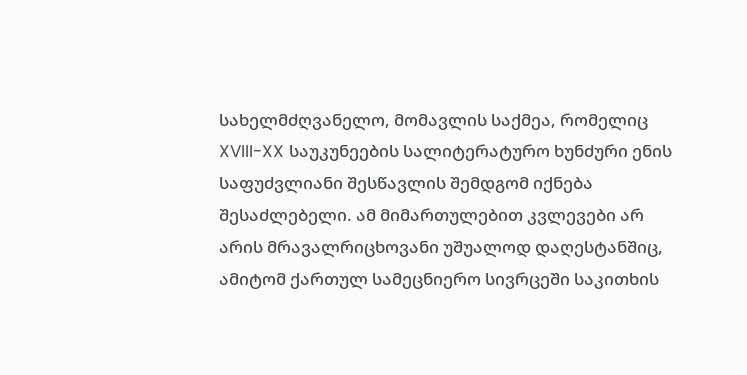სახელმძღვანელო, მომავლის საქმეა, რომელიც XVIII-XX საუკუნეების სალიტერატურო ხუნძური ენის საფუძვლიანი შესწავლის შემდგომ იქნება შესაძლებელი. ამ მიმართულებით კვლევები არ არის მრავალრიცხოვანი უშუალოდ დაღესტანშიც, ამიტომ ქართულ სამეცნიერო სივრცეში საკითხის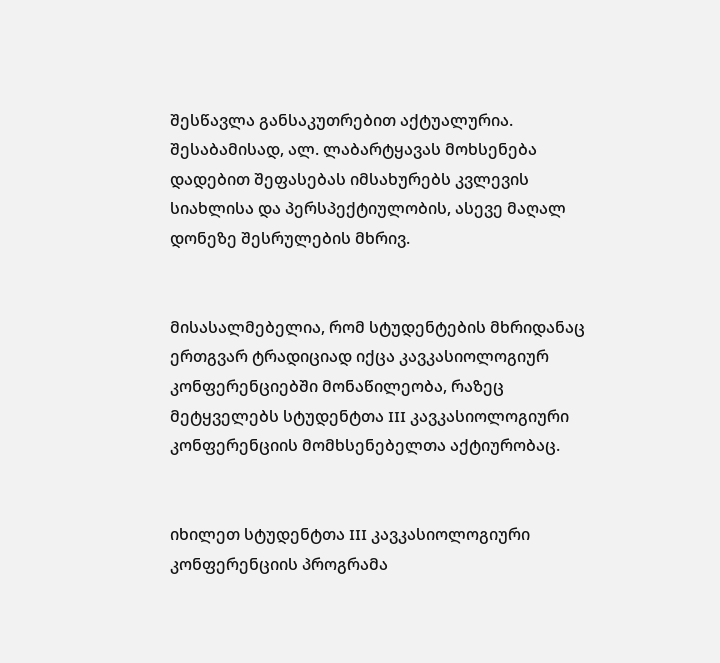შესწავლა განსაკუთრებით აქტუალურია. შესაბამისად, ალ. ლაბარტყავას მოხსენება დადებით შეფასებას იმსახურებს კვლევის სიახლისა და პერსპექტიულობის, ასევე მაღალ დონეზე შესრულების მხრივ.


მისასალმებელია, რომ სტუდენტების მხრიდანაც ერთგვარ ტრადიციად იქცა კავკასიოლოგიურ კონფერენციებში მონაწილეობა, რაზეც მეტყველებს სტუდენტთა III კავკასიოლოგიური კონფერენციის მომხსენებელთა აქტიურობაც.


იხილეთ სტუდენტთა III კავკასიოლოგიური კონფერენციის პროგრამა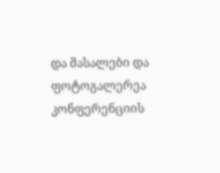და მასალები და ფოტოგალერეა კონფერენციის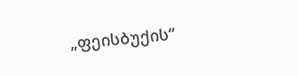„ფეისბუქის“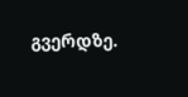გვერდზე.